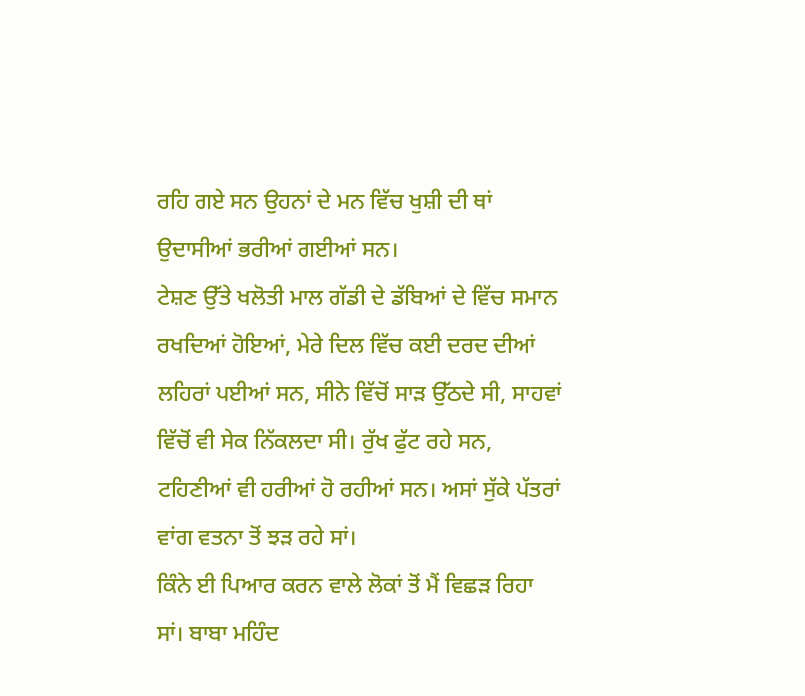ਰਹਿ ਗਏ ਸਨ ਉਹਨਾਂ ਦੇ ਮਨ ਵਿੱਚ ਖੁਸ਼ੀ ਦੀ ਥਾਂ ਉਦਾਸੀਆਂ ਭਰੀਆਂ ਗਈਆਂ ਸਨ।
ਟੇਸ਼ਣ ਉੱਤੇ ਖਲੋਤੀ ਮਾਲ ਗੱਡੀ ਦੇ ਡੱਬਿਆਂ ਦੇ ਵਿੱਚ ਸਮਾਨ ਰਖਦਿਆਂ ਹੋਇਆਂ, ਮੇਰੇ ਦਿਲ ਵਿੱਚ ਕਈ ਦਰਦ ਦੀਆਂ ਲਹਿਰਾਂ ਪਈਆਂ ਸਨ, ਸੀਨੇ ਵਿੱਚੋਂ ਸਾੜ ਉੱਠਦੇ ਸੀ, ਸਾਹਵਾਂ ਵਿੱਚੋਂ ਵੀ ਸੇਕ ਨਿੱਕਲਦਾ ਸੀ। ਰੁੱਖ ਫੁੱਟ ਰਹੇ ਸਨ, ਟਹਿਣੀਆਂ ਵੀ ਹਰੀਆਂ ਹੋ ਰਹੀਆਂ ਸਨ। ਅਸਾਂ ਸੁੱਕੇ ਪੱਤਰਾਂ ਵਾਂਗ ਵਤਨਾ ਤੋਂ ਝੜ ਰਹੇ ਸਾਂ।
ਕਿੰਨੇ ਈ ਪਿਆਰ ਕਰਨ ਵਾਲੇ ਲੋਕਾਂ ਤੋਂ ਮੈਂ ਵਿਛੜ ਰਿਹਾ ਸਾਂ। ਬਾਬਾ ਮਹਿੰਦ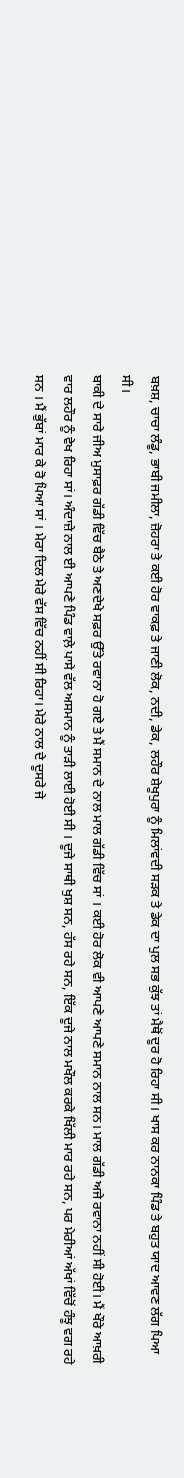ਬਖ਼ਸ਼, ਚਾਚਾ ਲੰਡੂ, ਭਾਬੀ ਜਮੀਲਾ, ਜ਼ੋਹਰਾ ਤੇ ਕਈ ਹੋਰ ਵਾਕਫ਼ ਤੇ ਜਾਣੀ ਲੋਕ, ਨਦੀ, ਡੇਕ, ਲਹੌਰ ਸ਼ੇਖੂਪੁਰਾ ਨੂੰ ਮਿਲਾਂਵਦੀ ਸੜਕ ਤੇ ਡੇਕ ਦਾ ਪੁਲ ਸਭ ਕੁੱਝ ਤਾਂ ਮੈਥੋਂ ਦੂਰ ਹੋ ਰਿਹਾ ਸੀ। ਖਾਸ ਕਰ ਨਾਨਕਾ ਪਿੰਡ ਤੇ ਬਹੁਤ ਯਾਦ ਆਵਣ ਲੱਗ ਪਿਆ ਸੀ।
ਬਾਕੀ ਦੇ ਸਾਰੇ ਜੀਅ ਮੁਸਾਫ਼ਰ ਗੱਡੀ ਵਿੱਚ ਬੈਠੇ ਤੇ ਅਣਦੇਖੇ ਸਫ਼ਰ ਉੱਤੇ ਰਵਾਨਾ ਹੋ ਗਏ ਤੇ ਮੈਂ ਸਮਾਨ ਦੇ ਨਾਲ ਮਾਲ ਗੱਡੀ ਵਿੱਚ ਸਾਂ । ਕਈ ਹੋਰ ਲੋਕ ਵੀ ਆਪਣੇ ਆਪਣੇ ਸਮਾਨ ਨਾਲ ਸਨ। ਮਾਲ ਗੱਡੀ ਅਜੇ ਰਵਾਨਾ ਨਹੀਂ ਸੀ ਹੋਈ। ਮੈਂ ਖੌਰੇ ਆਖ਼ਰੀ ਵਾਰ ਲਹੌਰ ਨੂੰ ਵੇਖ ਰਿਹਾ ਸਾਂ। ਅੰਦਾਜ਼ੇ ਨਾਲ ਈ ਆਪਣੇ ਪਿੰਡ ਵਾਲ਼ੇ ਪਾਸੇ ਵੱਲ ਅਸਮਾਨ ਨੂੰ ਤਾੜੀ ਲਾਈ ਹੋਈ ਸੀ । ਦੂਜੇ ਸਾਥੀ ਖੁਸ਼ ਸਨ, ਹੱਸ ਰਹੇ ਸਨ, ਇੱਕ ਦੂਜੇ ਨਾਲ ਮਖੌਲ ਕਰਕੇ ਖਿੱਲੀ ਮਾਰ ਰਹੇ ਸਨ, ਪਰ ਮੇਰੀਆਂ ਅੱਖਾਂ ਵਿੱਚੋਂ ਹੰਝੂ ਵਗ ਰਹੇ ਸਨ । ਮੈਂ ਭੁੱਬਾਂ ਮਾਰ ਕੇ ਰੋ ਪਿਆ ਸਾਂ । ਮੇਰਾ ਦਿਲ ਮੇਰੇ ਵੱਸ ਵਿੱਚ ਨਹੀਂ ਸੀ ਰਿਹਾ। ਮੇਰੇ ਨਾਲ ਦੇ ਦੂਸਰੇ ਜੇ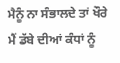ਮੈਨੂੰ ਨਾ ਸੰਭਾਲਦੇ ਤਾਂ ਖੌਰੇ ਮੈਂ ਡੱਬੇ ਦੀਆਂ ਕੰਧਾਂ ਨੂੰ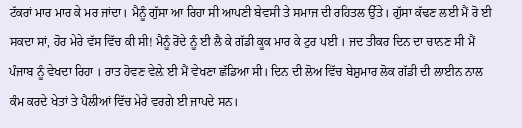ਟੱਕਰਾਂ ਮਾਰ ਮਾਰ ਕੇ ਮਰ ਜਾਂਦਾ। ਮੈਨੂੰ ਗੁੱਸਾ ਆ ਰਿਹਾ ਸੀ ਆਪਣੀ ਬੇਵਸੀ ਤੇ ਸਮਾਜ ਦੀ ਰਹਿਤਲ ਉੱਤੇ। ਗੁੱਸਾ ਕੱਢਣ ਲਈ ਮੈਂ ਰੋ ਈ ਸਕਦਾ ਸਾਂ, ਹੋਰ ਮੇਰੇ ਵੱਸ ਵਿੱਚ ਕੀ ਸੀ! ਮੈਨੂੰ ਰੋਂਦੇ ਨੂੰ ਈ ਲੈ ਕੇ ਗੱਡੀ ਕੂਕ ਮਾਰ ਕੇ ਟੁਰ ਪਈ । ਜਦ ਤੀਕਰ ਦਿਨ ਦਾ ਚਾਨਣ ਸੀ ਮੈਂ ਪੰਜਾਬ ਨੂੰ ਵੇਖਦਾ ਰਿਹਾ । ਰਾਤ ਹੋਵਣ ਵੇਲ਼ੇ ਈ ਮੈਂ ਵੇਖਣਾ ਛੱਡਿਆ ਸੀ। ਦਿਨ ਦੀ ਲੋਅ ਵਿੱਚ ਬੇਸ਼ੁਮਾਰ ਲੋਕ ਗੱਡੀ ਦੀ ਲਾਈਨ ਨਾਲ ਕੰਮ ਕਰਦੇ ਖੇਤਾਂ ਤੇ ਪੈਲੀਆਂ ਵਿੱਚ ਮੇਰੇ ਵਰਗੇ ਈ ਜਾਪਦੇ ਸਨ।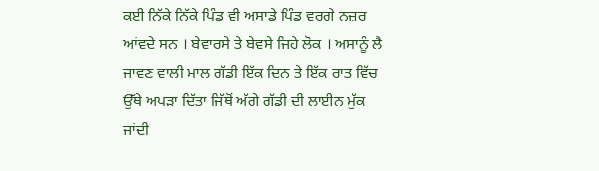ਕਈ ਨਿੱਕੇ ਨਿੱਕੇ ਪਿੰਡ ਵੀ ਅਸਾਡੇ ਪਿੰਡ ਵਰਗੇ ਨਜ਼ਰ ਆਂਵਦੇ ਸਨ । ਬੇਵਾਰਸੇ ਤੇ ਬੇਵਸੇ ਜਿਹੇ ਲੋਕ । ਅਸਾਨੂੰ ਲੈ ਜਾਵਣ ਵਾਲੀ ਮਾਲ ਗੱਡੀ ਇੱਕ ਦਿਨ ਤੇ ਇੱਕ ਰਾਤ ਵਿੱਚ ਉੱਥੇ ਅਪੜਾ ਦਿੱਤਾ ਜਿੱਥੋਂ ਅੱਗੇ ਗੱਡੀ ਦੀ ਲਾਈਨ ਮੁੱਕ ਜਾਂਦੀ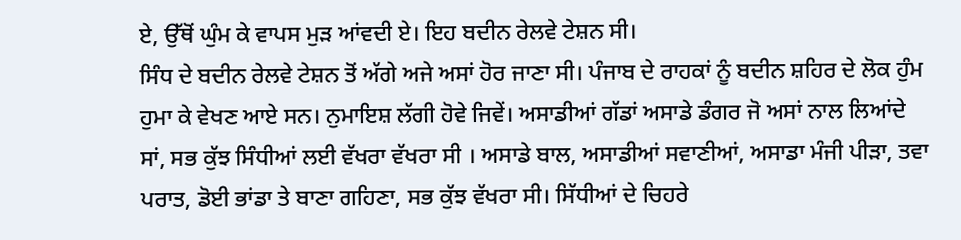ਏ, ਉੱਥੋਂ ਘੁੰਮ ਕੇ ਵਾਪਸ ਮੁੜ ਆਂਵਦੀ ਏ। ਇਹ ਬਦੀਨ ਰੇਲਵੇ ਟੇਸ਼ਨ ਸੀ।
ਸਿੰਧ ਦੇ ਬਦੀਨ ਰੇਲਵੇ ਟੇਸ਼ਨ ਤੋਂ ਅੱਗੇ ਅਜੇ ਅਸਾਂ ਹੋਰ ਜਾਣਾ ਸੀ। ਪੰਜਾਬ ਦੇ ਰਾਹਕਾਂ ਨੂੰ ਬਦੀਨ ਸ਼ਹਿਰ ਦੇ ਲੋਕ ਹੁੰਮ ਹੁਮਾ ਕੇ ਵੇਖਣ ਆਏ ਸਨ। ਨੁਮਾਇਸ਼ ਲੱਗੀ ਹੋਵੇ ਜਿਵੇਂ। ਅਸਾਡੀਆਂ ਗੱਡਾਂ ਅਸਾਡੇ ਡੰਗਰ ਜੋ ਅਸਾਂ ਨਾਲ ਲਿਆਂਦੇ ਸਾਂ, ਸਭ ਕੁੱਝ ਸਿੰਧੀਆਂ ਲਈ ਵੱਖਰਾ ਵੱਖਰਾ ਸੀ । ਅਸਾਡੇ ਬਾਲ, ਅਸਾਡੀਆਂ ਸਵਾਣੀਆਂ, ਅਸਾਡਾ ਮੰਜੀ ਪੀੜਾ, ਤਵਾ ਪਰਾਤ, ਡੋਈ ਭਾਂਡਾ ਤੇ ਬਾਣਾ ਗਹਿਣਾ, ਸਭ ਕੁੱਝ ਵੱਖਰਾ ਸੀ। ਸਿੱਧੀਆਂ ਦੇ ਚਿਹਰੇ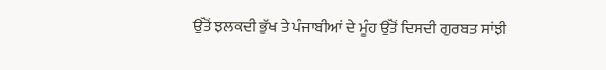ਉੱਤੋਂ ਝਲਕਦੀ ਭੁੱਖ ਤੇ ਪੰਜਾਬੀਆਂ ਦੇ ਮੂੰਹ ਉੱਤੋਂ ਦਿਸਦੀ ਗੁਰਬਤ ਸਾਂਝੀ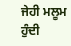ਜੇਹੀ ਮਲੂਮ ਹੁੰਦੀ